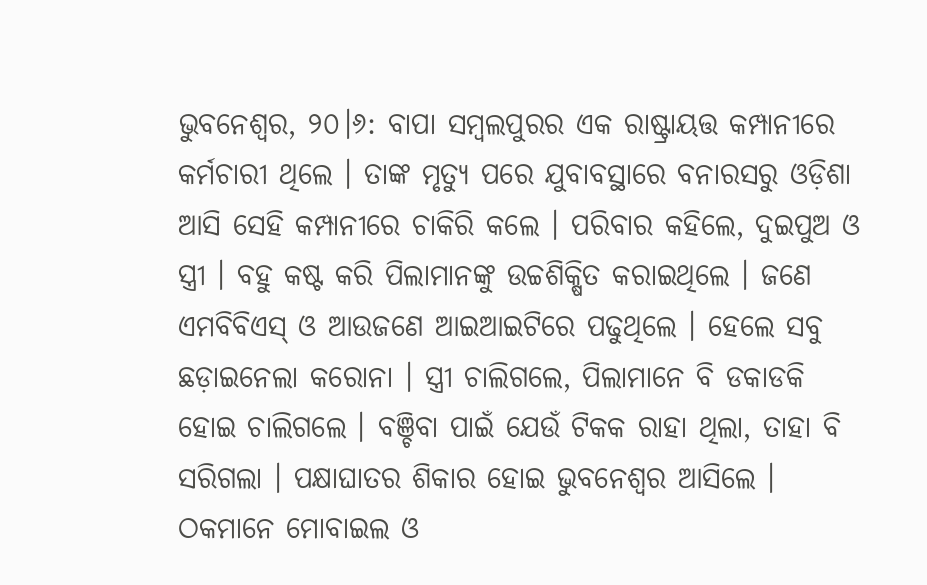ଭୁବନେଶ୍ୱର, ୨୦।୬: ବାପା ସମ୍ବଲପୁରର ଏକ ରାଷ୍ଟ୍ରାୟତ୍ତ କମ୍ପାନୀରେ କର୍ମଚାରୀ ଥିଲେ । ତାଙ୍କ ମୃତ୍ୟୁ ପରେ ଯୁବାବସ୍ଥାରେ ବନାରସରୁ ଓଡ଼ିଶା ଆସି ସେହି କମ୍ପାନୀରେ ଚାକିରି କଲେ । ପରିବାର କହିଲେ, ଦୁଇପୁଅ ଓ ସ୍ତ୍ରୀ । ବହୁ କଷ୍ଟ କରି ପିଲାମାନଙ୍କୁ ଉଚ୍ଚଶିକ୍ଷିତ କରାଇଥିଲେ । ଜଣେ ଏମବିବିଏସ୍‌ ଓ ଆଉଜଣେ ଆଇଆଇଟିରେ ପଢୁଥିଲେ । ହେଲେ ସବୁ ଛଡ଼ାଇନେଲା କରୋନା । ସ୍ତ୍ରୀ ଚାଲିଗଲେ, ପିଲାମାନେ ବି ଡକାଡକି ହୋଇ ଚାଲିଗଲେ । ବଞ୍ଚିବା ପାଇଁ ଯେଉଁ ଟିକକ ରାହା ଥିଲା, ତାହା ବି ସରିଗଲା । ପକ୍ଷାଘାତର ଶିକାର ହୋଇ ଭୁବନେଶ୍ୱର ଆସିଲେ । ଠକମାନେ ମୋବାଇଲ ଓ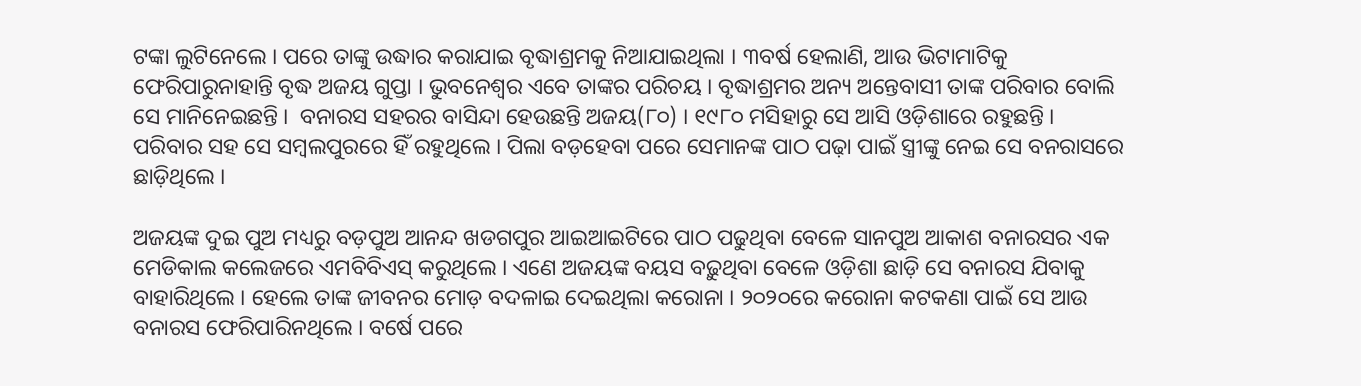ଟଙ୍କା ଲୁଟିନେଲେ । ପରେ ତାଙ୍କୁ ଉଦ୍ଧାର କରାଯାଇ ବୃଦ୍ଧାଶ୍ରମକୁ ନିଆଯାଇଥିଲା । ୩ବର୍ଷ ହେଲାଣି, ଆଉ ଭିଟାମାଟିକୁ ଫେରିପାରୁନାହାନ୍ତି ବୃଦ୍ଧ ଅଜୟ ଗୁପ୍ତା । ଭୁବନେଶ୍ୱର ଏବେ ତାଙ୍କର ପରିଚୟ । ବୃଦ୍ଧାଶ୍ରମର ଅନ୍ୟ ଅନ୍ତେବାସୀ ତାଙ୍କ ପରିବାର ବୋଲି ସେ ମାନିନେଇଛନ୍ତି ।  ବନାରସ ସହରର ବାସିନ୍ଦା ହେଉଛନ୍ତି ଅଜୟ(୮୦) । ୧୯୮୦ ମସିହାରୁ ସେ ଆସି ଓଡ଼ିଶାରେ ରହୁଛନ୍ତି । ପରିବାର ସହ ସେ ସମ୍ବଲପୁରରେ ହିଁ ରହୁଥିଲେ । ପିଲା ବଡ଼ହେବା ପରେ ସେମାନଙ୍କ ପାଠ ପଢ଼ା ପାଇଁ ସ୍ତ୍ରୀଙ୍କୁ ନେଇ ସେ ବନରାସରେ ଛାଡ଼ିଥିଲେ ।

ଅଜୟଙ୍କ ଦୁଇ ପୁଅ ମଧ୍ୟରୁ ବଡ଼ପୁଅ ଆନନ୍ଦ ଖଡଗପୁର ଆଇଆଇଟିରେ ପାଠ ପଢୁଥିବା ବେଳେ ସାନପୁଅ ଆକାଶ ବନାରସର ଏକ ମେଡିକାଲ କଲେଜରେ ଏମବିବିଏସ୍‌ କରୁଥିଲେ । ଏଣେ ଅଜୟଙ୍କ ବୟସ ବଢ଼ୁଥିବା ବେଳେ ଓଡ଼ିଶା ଛାଡ଼ି ସେ ବନାରସ ଯିବାକୁ ବାହାରିଥିଲେ । ହେଲେ ତାଙ୍କ ଜୀବନର ମୋଡ଼ ବଦଳାଇ ଦେଇଥିଲା କରୋନା । ୨୦୨୦ରେ କରୋନା କଟକଣା ପାଇଁ ସେ ଆଉ ବନାରସ ଫେରିପାରିନଥିଲେ । ବର୍ଷେ ପରେ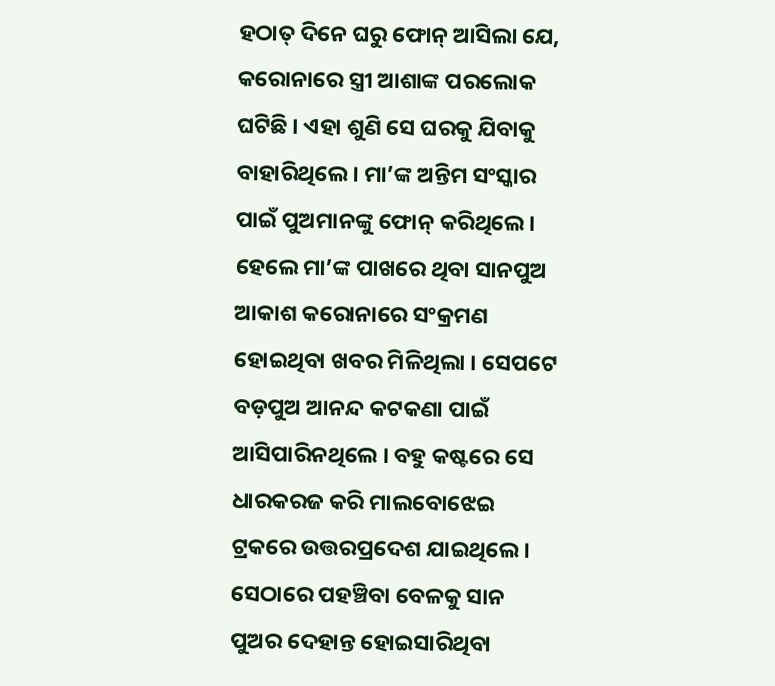ହଠାତ୍‌ ଦିନେ ଘରୁ ଫୋନ୍‌ ଆସିଲା ଯେ, କରୋନାରେ ସ୍ତ୍ରୀ ଆଶାଙ୍କ ପରଲୋକ ଘଟିଛି । ଏହା ଶୁଣି ସେ ଘରକୁ ଯିବାକୁ ବାହାରିଥିଲେ । ମା’ଙ୍କ ଅନ୍ତିମ ସଂସ୍କାର ପାଇଁ ପୁଅମାନଙ୍କୁ ଫୋନ୍‌ କରିଥିଲେ । ହେଲେ ମା’ଙ୍କ ପାଖରେ ଥିବା ସାନପୁଅ ଆକାଶ କରୋନାରେ ସଂକ୍ରମଣ ହୋଇଥିବା ଖବର ମିଳିଥିଲା । ସେପଟେ ବଡ଼ପୁଅ ଆନନ୍ଦ କଟକଣା ପାଇଁ ଆସିପାରିନଥିଲେ । ବହୁ କଷ୍ଟରେ ସେ ଧାରକରଜ କରି ମାଲବୋଝେଇ ଟ୍ରକରେ ଉତ୍ତରପ୍ରଦେଶ ଯାଇଥିଲେ । ସେଠାରେ ପହଞ୍ଚିବା ବେଳକୁ ସାନ ପୁଅର ଦେହାନ୍ତ ହୋଇସାରିଥିବା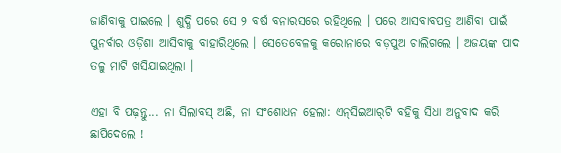ଜାଣିବାକୁ ପାଇଲେ । ଶୁଦ୍ଧି ପରେ ସେ ୨ ବର୍ଷ ବନାରସରେ ରହିଥିଲେ । ପରେ ଆସବାବପତ୍ର ଆଣିବା ପାଇଁ ପୁନର୍ବାର ଓଡ଼ିଶା ଆସିବାକୁ ବାହାରିଥିଲେ । ସେତେବେଳକୁ କରୋନାରେ ବଡ଼ପୁଅ ଚାଲିଗଲେ । ଅଜୟଙ୍କ ପାଦ ତଳୁ ମାଟି ଖସିଯାଇଥିଲା ।

ଏହା ବି ପଢ଼ନ୍ତୁ... ନା ସିଲାବସ୍ ଅଛି, ନା ସଂଶୋଧନ ହେଲା: ଏନ୍‌ସିଇଆର୍‌ଟି ବହିକୁ ସିଧା ଅନୁବାଦ କରି ଛାପିଦେଲେ !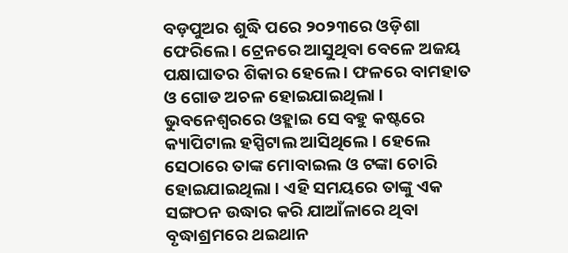ବଡ଼ପୁଅର ଶୁଦ୍ଧି ପରେ ୨୦୨୩ରେ ଓଡ଼ିଶା ଫେରିଲେ । ଟ୍ରେନରେ ଆସୁଥିବା ବେଳେ ଅଜୟ ପକ୍ଷାଘାତର ଶିକାର ହେଲେ । ଫଳରେ ବାମହାତ ଓ ଗୋଡ ଅଚଳ ହୋଇଯାଇଥିଲା । ଭୁବନେଶ୍ୱରରେ ଓହ୍ଲାଇ ସେ ବହୁ କଷ୍ଟରେ କ୍ୟାପିଟାଲ ହସ୍ପିଟାଲ ଆସିଥିଲେ । ହେଲେ ସେଠାରେ ତାଙ୍କ ମୋବାଇଲ ଓ ଟଙ୍କା ଚୋରି ହୋଇଯାଇଥିଲା । ଏହି ସମୟରେ ତାଙ୍କୁ ଏକ ସଙ୍ଗଠନ ଉଦ୍ଧାର କରି ଯାଆଁଳାରେ ଥିବା ବୃଦ୍ଧାଶ୍ରମରେ ଥଇଥାନ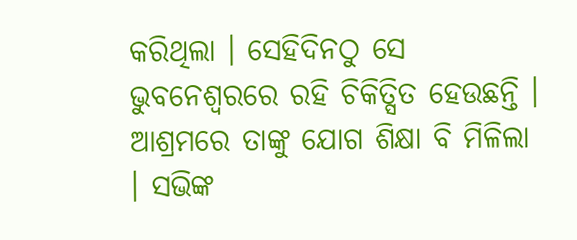କରିଥିଲା । ସେହିଦିନଠୁ ସେ ଭୁବନେଶ୍ୱରରେ ରହି ଚିକିତ୍ସିତ ହେଉଛନ୍ତି । ଆଶ୍ରମରେ ତାଙ୍କୁ ଯୋଗ ଶିକ୍ଷା ବି ମିଳିଲା । ସଭିଙ୍କ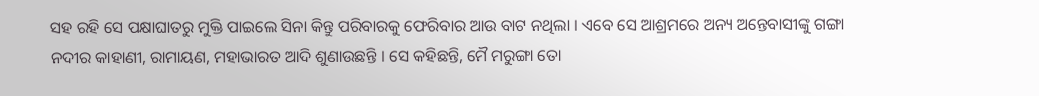ସହ ରହି ସେ ପକ୍ଷାଘାତରୁ ମୁକ୍ତି ପାଇଲେ ସିନା କିନ୍ତୁ ପରିବାରକୁ ଫେରିବାର ଆଉ ବାଟ ନଥିଲା । ଏବେ ସେ ଆଶ୍ରମରେ ଅନ୍ୟ ଅନ୍ତେବାସୀଙ୍କୁ ଗଙ୍ଗା ନଦୀର କାହାଣୀ, ରାମାୟଣ, ମହାଭାରତ ଆଦି ଶୁଣାଉଛନ୍ତି । ସେ କହିଛନ୍ତି, ମୈ ମରୁଙ୍ଗା ତୋ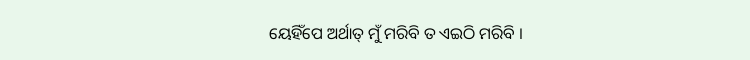ୟେହିଁପେ ଅର୍ଥାତ୍ ମୁଁ ମରିବି ତ ଏଇଠି ମରିବି ।